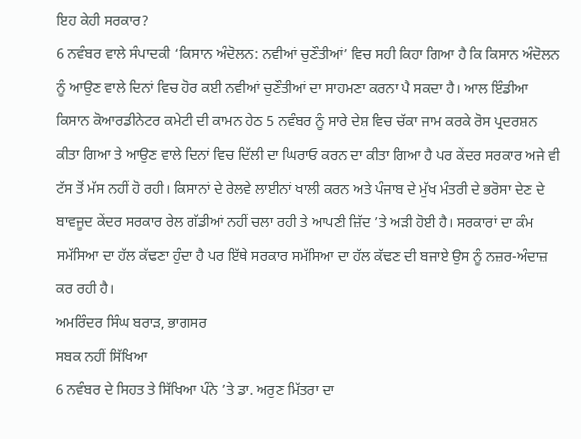ਇਹ ਕੇਹੀ ਸਰਕਾਰ?
6 ਨਵੰਬਰ ਵਾਲੇ ਸੰਪਾਦਕੀ ‘ਕਿਸਾਨ ਅੰਦੋਲਨ: ਨਵੀਆਂ ਚੁਣੌਤੀਆਂ’ ਵਿਚ ਸਹੀ ਕਿਹਾ ਗਿਆ ਹੈ ਕਿ ਕਿਸਾਨ ਅੰਦੋਲਨ ਨੂੰ ਆਉਣ ਵਾਲੇ ਦਿਨਾਂ ਵਿਚ ਹੋਰ ਕਈ ਨਵੀਆਂ ਚੁਣੌਤੀਆਂ ਦਾ ਸਾਹਮਣਾ ਕਰਨਾ ਪੈ ਸਕਦਾ ਹੈ। ਆਲ ਇੰਡੀਆ ਕਿਸਾਨ ਕੋਆਰਡੀਨੇਟਰ ਕਮੇਟੀ ਦੀ ਕਾਮਨ ਹੇਠ 5 ਨਵੰਬਰ ਨੂੰ ਸਾਰੇ ਦੇਸ਼ ਵਿਚ ਚੱਕਾ ਜਾਮ ਕਰਕੇ ਰੋਸ ਪ੍ਰਦਰਸ਼ਨ ਕੀਤਾ ਗਿਆ ਤੇ ਆਉਣ ਵਾਲੇ ਦਿਨਾਂ ਵਿਚ ਦਿੱਲੀ ਦਾ ਘਿਰਾਓ ਕਰਨ ਦਾ ਕੀਤਾ ਗਿਆ ਹੈ ਪਰ ਕੇਂਦਰ ਸਰਕਾਰ ਅਜੇ ਵੀ ਟੱਸ ਤੋਂ ਮੱਸ ਨਹੀਂ ਹੋ ਰਹੀ। ਕਿਸਾਨਾਂ ਦੇ ਰੇਲਵੇ ਲਾਈਨਾਂ ਖਾਲੀ ਕਰਨ ਅਤੇ ਪੰਜਾਬ ਦੇ ਮੁੱਖ ਮੰਤਰੀ ਦੇ ਭਰੋਸਾ ਦੇਣ ਦੇ ਬਾਵਜੂਦ ਕੇਂਦਰ ਸਰਕਾਰ ਰੇਲ ਗੱਡੀਆਂ ਨਹੀਂ ਚਲਾ ਰਹੀ ਤੇ ਆਪਣੀ ਜ਼ਿੱਦ ’ਤੇ ਅੜੀ ਹੋਈ ਹੈ। ਸਰਕਾਰਾਂ ਦਾ ਕੰਮ ਸਮੱਸਿਆ ਦਾ ਹੱਲ ਕੱਢਣਾ ਹੁੰਦਾ ਹੈ ਪਰ ਇੱਥੇ ਸਰਕਾਰ ਸਮੱਸਿਆ ਦਾ ਹੱਲ ਕੱਢਣ ਦੀ ਬਜਾਏ ਉਸ ਨੂੰ ਨਜ਼ਰ-ਅੰਦਾਜ਼ ਕਰ ਰਹੀ ਹੈ।
ਅਮਰਿੰਦਰ ਸਿੰਘ ਬਰਾੜ, ਭਾਗਸਰ
ਸਬਕ ਨਹੀਂ ਸਿੱਖਿਆ
6 ਨਵੰਬਰ ਦੇ ਸਿਹਤ ਤੇ ਸਿੱਖਿਆ ਪੰਨੇ ’ਤੇ ਡਾ. ਅਰੁਣ ਮਿੱਤਰਾ ਦਾ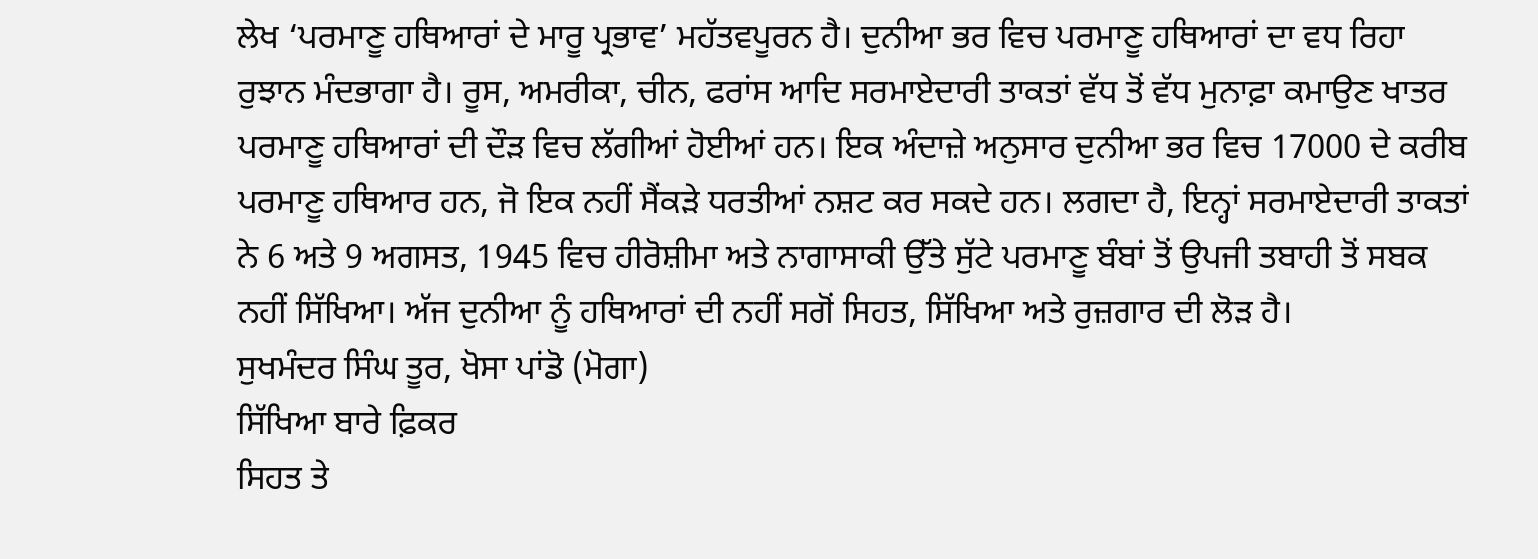ਲੇਖ ‘ਪਰਮਾਣੂ ਹਥਿਆਰਾਂ ਦੇ ਮਾਰੂ ਪ੍ਰਭਾਵ’ ਮਹੱਤਵਪੂਰਨ ਹੈ। ਦੁਨੀਆ ਭਰ ਵਿਚ ਪਰਮਾਣੂ ਹਥਿਆਰਾਂ ਦਾ ਵਧ ਰਿਹਾ ਰੁਝਾਨ ਮੰਦਭਾਗਾ ਹੈ। ਰੂਸ, ਅਮਰੀਕਾ, ਚੀਨ, ਫਰਾਂਸ ਆਦਿ ਸਰਮਾਏਦਾਰੀ ਤਾਕਤਾਂ ਵੱਧ ਤੋਂ ਵੱਧ ਮੁਨਾਫ਼ਾ ਕਮਾਉਣ ਖਾਤਰ ਪਰਮਾਣੂ ਹਥਿਆਰਾਂ ਦੀ ਦੌੜ ਵਿਚ ਲੱਗੀਆਂ ਹੋਈਆਂ ਹਨ। ਇਕ ਅੰਦਾਜ਼ੇ ਅਨੁਸਾਰ ਦੁਨੀਆ ਭਰ ਵਿਚ 17000 ਦੇ ਕਰੀਬ ਪਰਮਾਣੂ ਹਥਿਆਰ ਹਨ, ਜੋ ਇਕ ਨਹੀਂ ਸੈਂਕੜੇ ਧਰਤੀਆਂ ਨਸ਼ਟ ਕਰ ਸਕਦੇ ਹਨ। ਲਗਦਾ ਹੈ, ਇਨ੍ਹਾਂ ਸਰਮਾਏਦਾਰੀ ਤਾਕਤਾਂ ਨੇ 6 ਅਤੇ 9 ਅਗਸਤ, 1945 ਵਿਚ ਹੀਰੋਸ਼ੀਮਾ ਅਤੇ ਨਾਗਾਸਾਕੀ ਉੱਤੇ ਸੁੱਟੇ ਪਰਮਾਣੂ ਬੰਬਾਂ ਤੋਂ ਉਪਜੀ ਤਬਾਹੀ ਤੋਂ ਸਬਕ ਨਹੀਂ ਸਿੱਖਿਆ। ਅੱਜ ਦੁਨੀਆ ਨੂੰ ਹਥਿਆਰਾਂ ਦੀ ਨਹੀਂ ਸਗੋਂ ਸਿਹਤ, ਸਿੱਖਿਆ ਅਤੇ ਰੁਜ਼ਗਾਰ ਦੀ ਲੋੜ ਹੈ।
ਸੁਖਮੰਦਰ ਸਿੰਘ ਤੂਰ, ਖੋਸਾ ਪਾਂਡੋ (ਮੋਗਾ)
ਸਿੱਖਿਆ ਬਾਰੇ ਫ਼ਿਕਰ
ਸਿਹਤ ਤੇ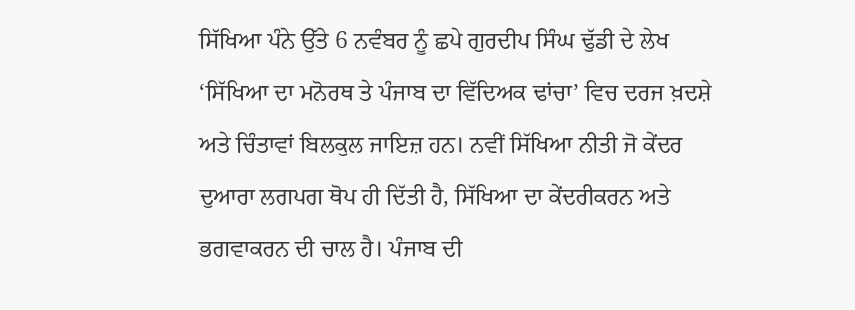ਸਿੱਖਿਆ ਪੰਨੇ ਉੱਤੇ 6 ਨਵੰਬਰ ਨੂੰ ਛਪੇ ਗੁਰਦੀਪ ਸਿੰਘ ਢੁੱਡੀ ਦੇ ਲੇਖ ‘ਸਿੱਖਿਆ ਦਾ ਮਨੋਰਥ ਤੇ ਪੰਜਾਬ ਦਾ ਵਿੱਦਿਅਕ ਢਾਂਚਾ’ ਵਿਚ ਦਰਜ ਖ਼ਦਸ਼ੇ ਅਤੇ ਚਿੰਤਾਵਾਂ ਬਿਲਕੁਲ ਜਾਇਜ਼ ਹਨ। ਨਵੀਂ ਸਿੱਖਿਆ ਨੀਤੀ ਜੋ ਕੇਂਦਰ ਦੁਆਰਾ ਲਗਪਗ ਥੋਪ ਹੀ ਦਿੱਤੀ ਹੈ, ਸਿੱਖਿਆ ਦਾ ਕੇਂਦਰੀਕਰਨ ਅਤੇ ਭਗਵਾਕਰਨ ਦੀ ਚਾਲ ਹੈ। ਪੰਜਾਬ ਦੀ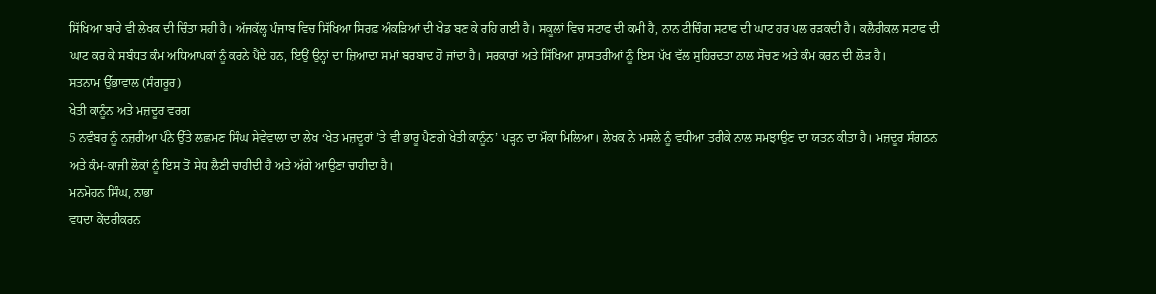ਸਿੱਖਿਆ ਬਾਰੇ ਵੀ ਲੇਖਕ ਦੀ ਚਿੰਤਾ ਸਹੀ ਹੈ। ਅੱਜਕੱਲ੍ਹ ਪੰਜਾਬ ਵਿਚ ਸਿੱਖਿਆ ਸਿਰਫ਼ ਅੰਕੜਿਆਂ ਦੀ ਖੇਡ ਬਣ ਕੇ ਰਹਿ ਗਈ ਹੈ। ਸਕੂਲਾਂ ਵਿਚ ਸਟਾਫ ਦੀ ਕਮੀ ਹੈ, ਨਾਨ ਟੀਚਿੰਗ ਸਟਾਫ ਦੀ ਘਾਟ ਹਰ ਪਲ ਰੜਕਦੀ ਹੈ। ਕਲੈਰੀਕਲ ਸਟਾਫ ਦੀ ਘਾਟ ਕਰ ਕੇ ਸਬੰਧਤ ਕੰਮ ਅਧਿਆਪਕਾਂ ਨੂੰ ਕਰਨੇ ਪੈਂਦੇ ਹਨ, ਇਉਂ ਉਨ੍ਹਾਂ ਦਾ ਜ਼ਿਆਦਾ ਸਮਾਂ ਬਰਬਾਦ ਹੋ ਜਾਂਦਾ ਹੈ। ਸਰਕਾਰਾਂ ਅਤੇ ਸਿੱਖਿਆ ਸ਼ਾਸਤਰੀਆਂ ਨੂੰ ਇਸ ਪੱਖ ਵੱਲ ਸੁਹਿਰਦਤਾ ਨਾਲ ਸੋਚਣ ਅਤੇ ਕੰਮ ਕਰਨ ਦੀ ਲੋੜ ਹੈ।
ਸਤਨਾਮ ਉੱਭਾਵਾਲ (ਸੰਗਰੂਰ)
ਖੇਤੀ ਕਾਨੂੰਨ ਅਤੇ ਮਜ਼ਦੂਰ ਵਰਗ
5 ਨਵੰਬਰ ਨੂੰ ਨਜ਼ਰੀਆ ਪੰਨੇ ਉੱਤੇ ਲਛਮਣ ਸਿੰਘ ਸੇਵੇਵਾਲਾ ਦਾ ਲੇਖ ‘ਖੇਤ ਮਜ਼ਦੂਰਾਂ ’ਤੇ ਵੀ ਭਾਰੂ ਪੈਣਗੇ ਖੇਤੀ ਕਾਨੂੰਨ’ ਪੜ੍ਹਨ ਦਾ ਮੌਕਾ ਮਿਲਿਆ। ਲੇਖਕ ਨੇ ਮਸਲੇ ਨੂੰ ਵਧੀਆ ਤਰੀਕੇ ਨਾਲ ਸਮਝਾਉਣ ਦਾ ਯਤਨ ਕੀਤਾ ਹੈ। ਮਜ਼ਦੂਰ ਸੰਗਠਨ ਅਤੇ ਕੰਮ-ਕਾਜੀ ਲੋਕਾਂ ਨੂੰ ਇਸ ਤੋਂ ਸੇਧ ਲੈਣੀ ਚਾਹੀਦੀ ਹੈ ਅਤੇ ਅੱਗੇ ਆਉਣਾ ਚਾਹੀਦਾ ਹੈ।
ਮਨਮੋਹਨ ਸਿੰਘ, ਨਾਭਾ
ਵਧਦਾ ਕੇਂਦਰੀਕਰਨ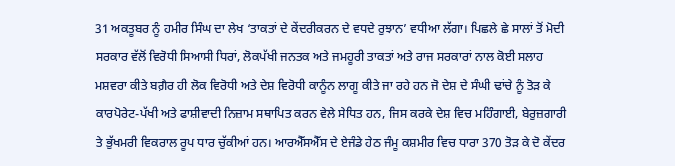31 ਅਕਤੂਬਰ ਨੂੰ ਹਮੀਰ ਸਿੰਘ ਦਾ ਲੇਖ ‘ਤਾਕਤਾਂ ਦੇ ਕੇਂਦਰੀਕਰਨ ਦੇ ਵਧਦੇ ਰੁਝਾਨ’ ਵਧੀਆ ਲੱਗਾ। ਪਿਛਲੇ ਛੇ ਸਾਲਾਂ ਤੋਂ ਮੋਦੀ ਸਰਕਾਰ ਵੱਲੋਂ ਵਿਰੋਧੀ ਸਿਆਸੀ ਧਿਰਾਂ, ਲੋਕਪੱਖੀ ਜਨਤਕ ਅਤੇ ਜਮਹੂਰੀ ਤਾਕਤਾਂ ਅਤੇ ਰਾਜ ਸਰਕਾਰਾਂ ਨਾਲ ਕੋਈ ਸਲਾਹ ਮਸ਼ਵਰਾ ਕੀਤੇ ਬਗ਼ੈਰ ਹੀ ਲੋਕ ਵਿਰੋਧੀ ਅਤੇ ਦੇਸ਼ ਵਿਰੋਧੀ ਕਾਨੂੰਨ ਲਾਗੂ ਕੀਤੇ ਜਾ ਰਹੇ ਹਨ ਜੋ ਦੇਸ਼ ਦੇ ਸੰਘੀ ਢਾਂਚੇ ਨੂੰ ਤੋੜ ਕੇ ਕਾਰਪੋਰੇਟ-ਪੱਖੀ ਅਤੇ ਫਾਸ਼ੀਵਾਦੀ ਨਿਜ਼ਾਮ ਸਥਾਪਿਤ ਕਰਨ ਵੇਲੇ ਸੇਧਿਤ ਹਨ, ਜਿਸ ਕਰਕੇ ਦੇਸ਼ ਵਿਚ ਮਹਿੰਗਾਈ, ਬੇਰੁਜ਼ਗਾਰੀ ਤੇ ਭੁੱਖਮਰੀ ਵਿਕਰਾਲ ਰੂਪ ਧਾਰ ਚੁੱਕੀਆਂ ਹਨ। ਆਰਐੱਸਐੱਸ ਦੇ ਏਜੰਡੇ ਹੇਠ ਜੰਮੂ ਕਸ਼ਮੀਰ ਵਿਚ ਧਾਰਾ 370 ਤੋੜ ਕੇ ਦੋ ਕੇਂਦਰ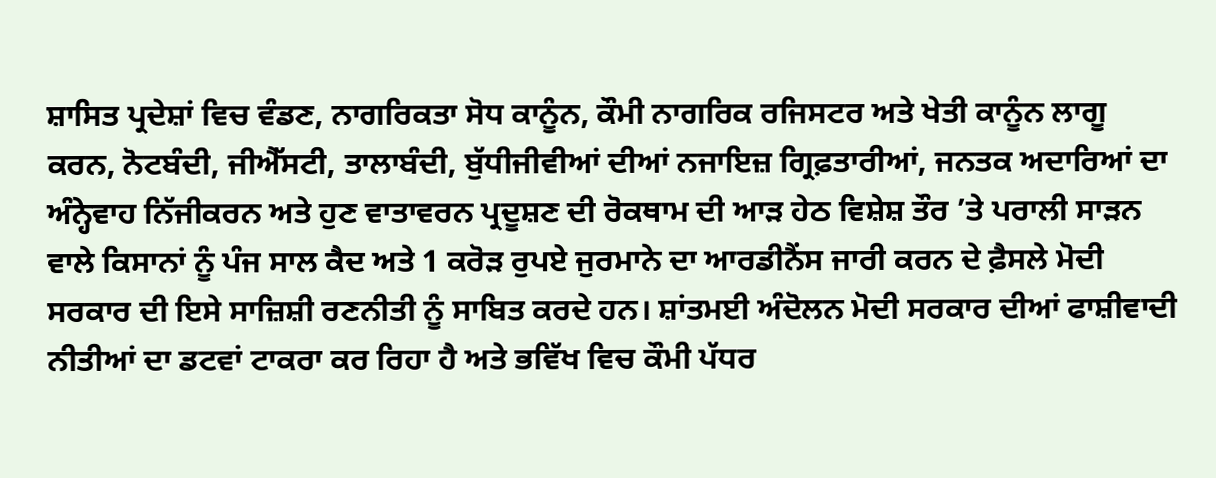ਸ਼ਾਸਿਤ ਪ੍ਰਦੇਸ਼ਾਂ ਵਿਚ ਵੰਡਣ, ਨਾਗਰਿਕਤਾ ਸੋਧ ਕਾਨੂੰਨ, ਕੌਮੀ ਨਾਗਰਿਕ ਰਜਿਸਟਰ ਅਤੇ ਖੇਤੀ ਕਾਨੂੰਨ ਲਾਗੂ ਕਰਨ, ਨੋਟਬੰਦੀ, ਜੀਐੱਸਟੀ, ਤਾਲਾਬੰਦੀ, ਬੁੱਧੀਜੀਵੀਆਂ ਦੀਆਂ ਨਜਾਇਜ਼ ਗ੍ਰਿਫ਼ਤਾਰੀਆਂ, ਜਨਤਕ ਅਦਾਰਿਆਂ ਦਾ ਅੰਨ੍ਹੇਵਾਹ ਨਿੱਜੀਕਰਨ ਅਤੇ ਹੁਣ ਵਾਤਾਵਰਨ ਪ੍ਰਦੂਸ਼ਣ ਦੀ ਰੋਕਥਾਮ ਦੀ ਆੜ ਹੇਠ ਵਿਸ਼ੇਸ਼ ਤੌਰ ’ਤੇ ਪਰਾਲੀ ਸਾੜਨ ਵਾਲੇ ਕਿਸਾਨਾਂ ਨੂੰ ਪੰਜ ਸਾਲ ਕੈਦ ਅਤੇ 1 ਕਰੋੜ ਰੁਪਏ ਜੁਰਮਾਨੇ ਦਾ ਆਰਡੀਨੈਂਸ ਜਾਰੀ ਕਰਨ ਦੇ ਫ਼ੈਸਲੇ ਮੋਦੀ ਸਰਕਾਰ ਦੀ ਇਸੇ ਸਾਜ਼ਿਸ਼ੀ ਰਣਨੀਤੀ ਨੂੰ ਸਾਬਿਤ ਕਰਦੇ ਹਨ। ਸ਼ਾਂਤਮਈ ਅੰਦੋਲਨ ਮੋਦੀ ਸਰਕਾਰ ਦੀਆਂ ਫਾਸ਼ੀਵਾਦੀ ਨੀਤੀਆਂ ਦਾ ਡਟਵਾਂ ਟਾਕਰਾ ਕਰ ਰਿਹਾ ਹੈ ਅਤੇ ਭਵਿੱਖ ਵਿਚ ਕੌਮੀ ਪੱਧਰ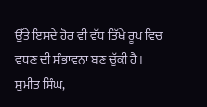ਉੱਤੇ ਇਸਦੇ ਹੋਰ ਵੀ ਵੱਧ ਤਿੱਖੇ ਰੂਪ ਵਿਚ ਵਧਣ ਦੀ ਸੰਭਾਵਨਾ ਬਣ ਚੁੱਕੀ ਹੈ।
ਸੁਮੀਤ ਸਿੰਘ,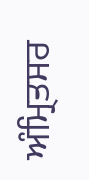ਅੰਮ੍ਰਿਤਸਰ